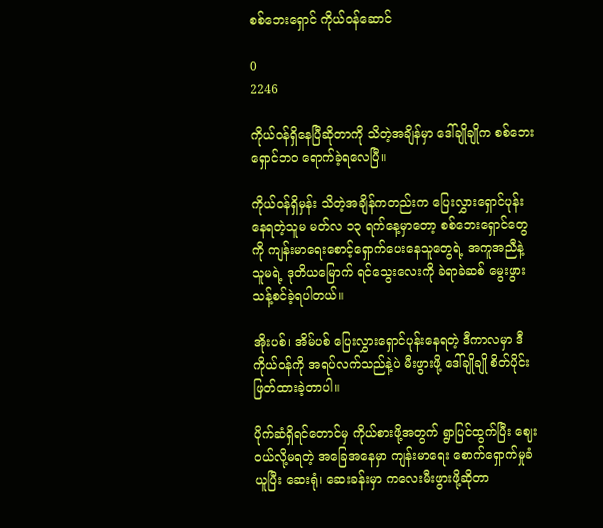စစ်ဘေးရှောင် ကိုယ်ဝန်ဆောင်

0
2246

ကိုယ်ဝန်ရှိနေပြီဆိုတာကို သိတဲ့အချိန်မှာ ဒေါ်ချိုချိုက စစ်ဘေးရှောင်ဘဝ ရောက်ခဲ့ရလေပြီ။

ကိုယ်ဝန်ရှိမှန်း သိတဲ့အချိန်ကတည်းက ပြေးလွှားရှောင်ပုန်းနေရတဲ့သူမ မတ်လ ၁၃ ရက်နေ့မှာတော့ စစ်ဘေးရှောင်တွေကို ကျန်းမာရေးစောင့်ရှောက်ပေးနေသူတွေရဲ့ အကူအညီနဲ့ သူမရဲ့ ဒုတိယမြောက် ရင်သွေးလေးကို ခဲရာခဲဆစ် မွေးဖွားသန့်စင်ခဲ့ရပါတယ်။

အိုးပစ်၊ အိမ်ပစ် ပြေးလွှားရှောင်ပုန်းနေရတဲ့ ဒီကာလမှာ ဒီကိုယ်ဝန်ကို အရပ်လက်သည်နဲ့ပဲ မီးဖွားဖို့ ဒေါ်ချိုချို စိတ်ပိုင်းဖြတ်ထားခဲ့တာပါ။

ပိုက်ဆံရှိရင်တောင်မှ ကိုယ်စားဖို့အတွက် ရွာပြင်ထွက်ပြီး ဈေးဝယ်လို့မရတဲ့ အခြေအနေမှာ ကျန်းမာရေး စောက်ရှောက်မှုခံယူပြီး ဆေးရုံ၊ ဆေးခန်းမှာ ကလေးမီးဖွားဖို့ဆိုတာ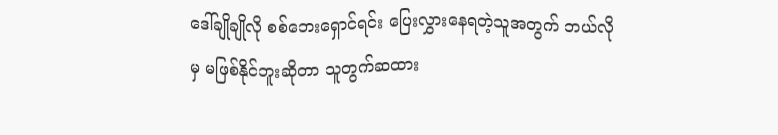ဒေါ်ချိုချိုလို စစ်ဘေးရှောင်ရင်း ပြေးလွှားနေရတဲ့သူအတွက် ဘယ်လိုမှ မဖြစ်နိုင်ဘူးဆိုတာ သူတွက်ဆထား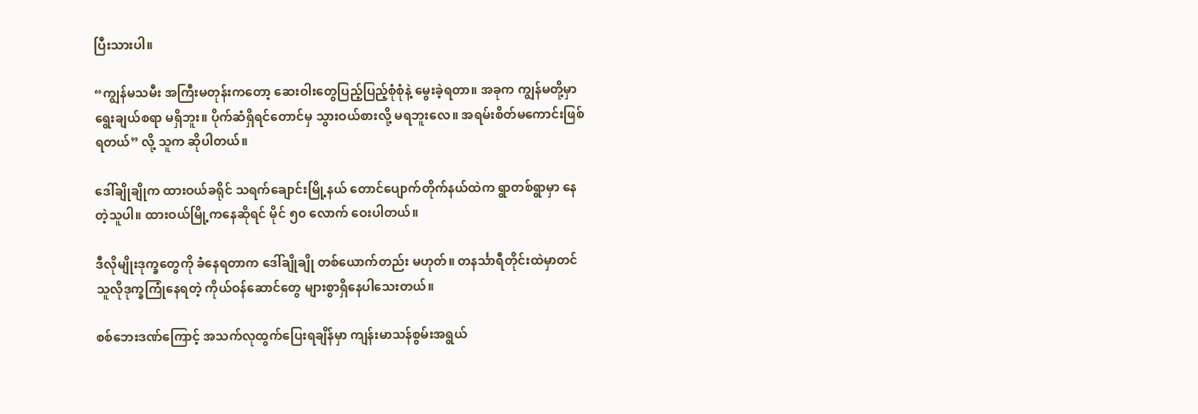ပြီးသားပါ။

“ကျွန်မသမီး အကြီးမတုန်းကတော့ ဆေးဝါးတွေပြည့်ပြည့်စုံစုံနဲ့ မွေးခဲ့ရတာ။ အခုက ကျွန်မတို့မှာ ရွေးချယ်စရာ မရှိဘူး။ ပိုက်ဆံရှိရင်တောင်မှ သွားဝယ်စားလို့ မရဘူးလေ။ အရမ်းစိတ်မကောင်းဖြစ်ရတယ်” လို့ သူက ဆိုပါတယ်။

ဒေါ်ချိုချိုက ထားဝယ်ခရိုင် သရက်ချောင်းမြို့နယ် တောင်ပျောက်တိုက်နယ်ထဲက ရွာတစ်ရွာမှာ နေတဲ့သူပါ။ ထားဝယ်မြို့ကနေဆိုရင် မိုင် ၅၀ လောက် ဝေးပါတယ်။

ဒီလိုမျိုးဒုက္ခတွေကို ခံနေရတာက ဒေါ်ချိုချို တစ်ယောက်တည်း မဟုတ်။ တနင်္သာရီတိုင်းထဲမှာတင် သူလိုဒုက္ခကြုံနေရတဲ့ ကိုယ်ဝန်ဆောင်တွေ များစွာရှိနေပါသေးတယ်။

စစ်ဘေးဒဏ်ကြောင့် အသက်လုထွက်ပြေးရချိန်မှာ ကျန်းမာသန်စွမ်းအရွယ်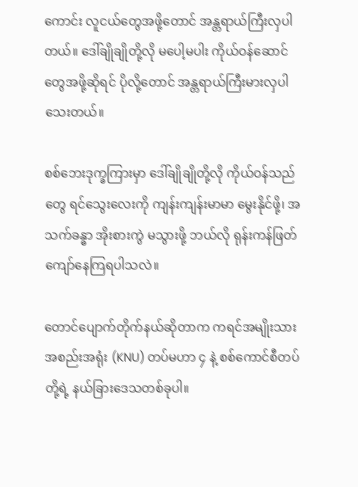ကောင်း လူငယ်တွေအဖို့တောင် အန္တရာယ်ကြီးလှပါတယ်။ ဒေါ်ချိုချိုတို့လို မပေါ့မပါး ကိုယ်ဝန်ဆောင်တွေအဖို့ဆိုရင် ပိုလို့တောင် အန္တရာယ်ကြီးမားလှပါသေးတယ်။

စစ်ဘေးဒုက္ခကြားမှာ ဒေါ်ချိုချိုတို့လို ကိုယ်ဝန်သည်တွေ ရင်သွေးလေးကို ကျန်းကျန်းမာမာ မွေးနိုင်ဖို့၊ အသက်ခန္ဓာ အိုးစားကွဲ မသွားဖို့ ဘယ်လို ရုန်းကန်ဖြတ်ကျော်နေကြရပါသလဲ။

တောင်ပျောက်တိုက်နယ်ဆိုတာက ကရင်အမျိုးသားအစည်းအရုံး (KNU) တပ်မဟာ ၄ နဲ့ စစ်ကောင်စီတပ်တို့ရဲ့ နယ်ခြားဒေသတစ်ခုပါ။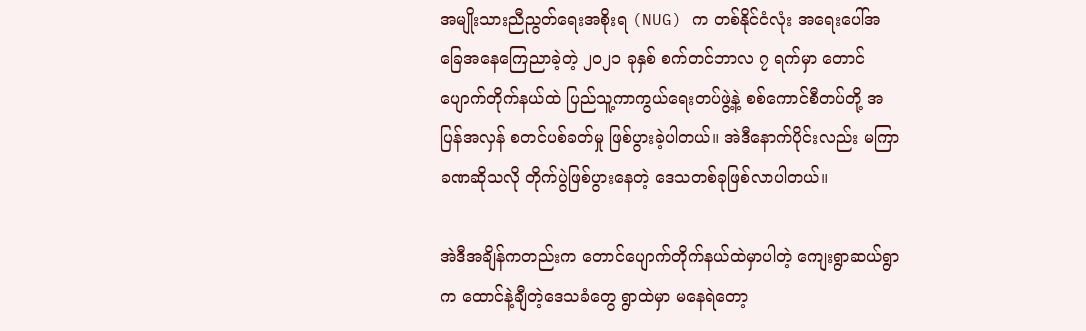အမျိုးသားညီညွတ်ရေးအစိုးရ (NUG) က တစ်နိုင်ငံလုံး အရေးပေါ်အခြေအနေကြေညာခဲ့တဲ့ ၂၀၂၁ ခုနှစ် စက်တင်ဘာလ ၇ ရက်မှာ တောင်ပျောက်တိုက်နယ်ထဲ ပြည်သူ့ကာကွယ်ရေးတပ်ဖွဲ့နဲ့ စစ်ကောင်စီတပ်တို့ အပြန်အလှန် စတင်ပစ်ခတ်မှု ဖြစ်ပွားခဲ့ပါတယ်။ အဲဒီနောက်ပိုင်းလည်း မကြာခဏဆိုသလို တိုက်ပွဲဖြစ်ပွားနေတဲ့ ဒေသတစ်ခုဖြစ်လာပါတယ်။

အဲဒီအချိန်ကတည်းက တောင်ပျောက်တိုက်နယ်ထဲမှာပါတဲ့ ကျေးရွာဆယ်ရွာက ထောင်နဲ့ချီတဲ့ဒေသခံတွေ ရွာထဲမှာ မနေရဲတော့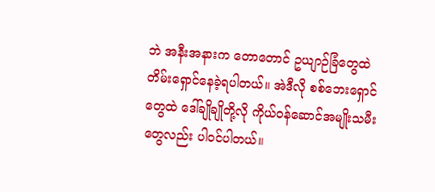ဘဲ အနီးအနားက တောတောင် ဥယျာဉ်ခြံတွေထဲ တိမ်းရှောင်နေခဲ့ရပါတယ်။ အဲဒီလို စစ်ဘေးရှောင်တွေထဲ ဒေါ်ချိုချိုတို့လို ကိုယ်ဝန်ဆောင်အမျိုးသမီးတွေလည်း ပါဝင်ပါတယ်။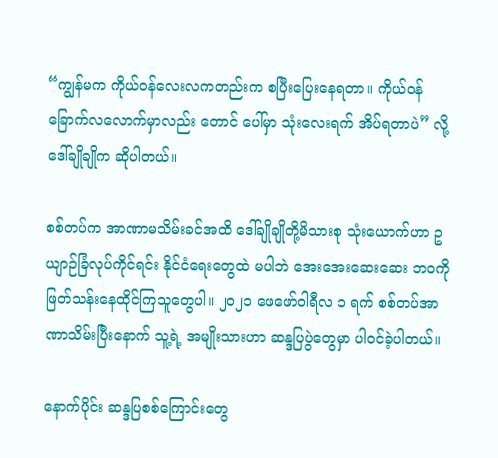“ကျွန်မက ကိုယ်ဝန်လေးလကတည်းက စပြီးပြေးနေရတာ။ ကိုယ်ဝန် ခြောက်လလောက်မှာလည်း တောင် ပေါ်မှာ သုံးလေးရက် အိပ်ရတာပဲ” လို့ ဒေါ်ချိုချိုက ဆိုပါတယ်။

စစ်တပ်က အာဏာမသိမ်းခင်အထိ ဒေါ်ချိုချိုတို့မိသားစု သုံးယောက်ဟာ ဥယျာဉ်ခြံလုပ်ကိုင်ရင်း နိုင်ငံရေးတွေထဲ မပါဘဲ အေးအေးဆေးဆေး ဘဝကိုဖြတ်သန်းနေထိုင်ကြသူတွေပါ။ ၂၀၂၁ ဖေဖော်ဝါရီလ ၁ ရက် စစ်တပ်အာဏာသိမ်းပြီးနောက် သူ့ရဲ့ အမျိုးသားဟာ ဆန္ဒပြပွဲတွေမှာ ပါဝင်ခဲ့ပါတယ်။

နောက်ပိုင်း ဆန္ဒပြစစ်ကြောင်းတွေ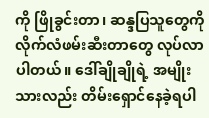ကို ဖြိုခွင်းတာ၊ ဆန္ဒပြသူတွေကို လိုက်လံဖမ်းဆီးတာတွေ လုပ်လာ ပါတယ်။ ဒေါ်ချိုချိုရဲ့ အမျိုးသားလည်း တိမ်းရှောင်နေခဲ့ရပါ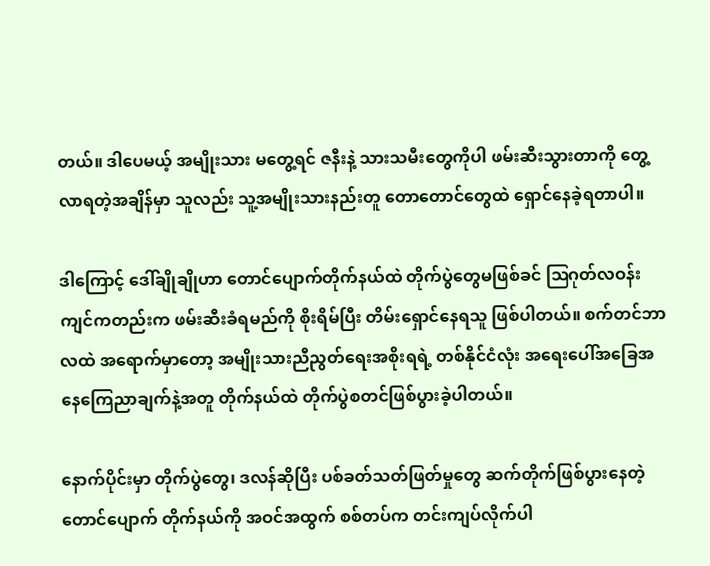တယ်။ ဒါပေမယ့် အမျိုးသား မတွေ့ရင် ဇနီးနဲ့ သားသမီးတွေကိုပါ ဖမ်းဆီးသွားတာကို တွေ့လာရတဲ့အချိန်မှာ သူလည်း သူ့အမျိုးသားနည်းတူ တောတောင်တွေထဲ ရှောင်နေခဲ့ရတာပါ။

ဒါကြောင့် ဒေါ်ချိုချိုဟာ တောင်ပျောက်တိုက်နယ်ထဲ တိုက်ပွဲတွေမဖြစ်ခင် ဩဂုတ်လဝန်းကျင်ကတည်းက ဖမ်းဆီးခံရမည်ကို စိုးရိမ်ပြီး တိမ်းရှောင်နေရသူ ဖြစ်ပါတယ်။ စက်တင်ဘာလထဲ အရောက်မှာတော့ အမျိုးသားညီညွတ်ရေးအစိုးရရဲ့ တစ်နိုင်ငံလုံး အရေးပေါ်အခြေအနေကြေညာချက်နဲ့အတူ တိုက်နယ်ထဲ တိုက်ပွဲစတင်ဖြစ်ပွားခဲ့ပါတယ်။

နောက်ပိုင်းမှာ တိုက်ပွဲတွေ၊ ဒလန်ဆိုပြီး ပစ်ခတ်သတ်ဖြတ်မှုတွေ ဆက်တိုက်ဖြစ်ပွားနေတဲ့ တောင်ပျောက် တိုက်နယ်ကို အဝင်အထွက် စစ်တပ်က တင်းကျပ်လိုက်ပါ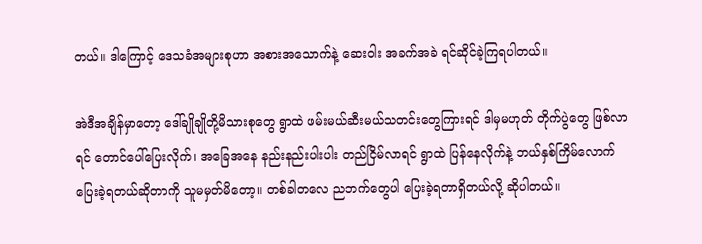တယ်။ ဒါကြောင့် ဒေသခံအများစုဟာ အစားအသောက်နဲ့ ဆေးဝါး အခက်အခဲ ရင်ဆိုင်ခဲ့ကြရပါတယ်။

အဲဒီအချိန်မှာတော့ ဒေါ်ချိုချိုတို့မိသားစုတွေ ရွာထဲ ဖမ်းမယ်ဆီးမယ်သတင်းတွေကြားရင် ဒါမှမဟုတ် တိုက်ပွဲတွေ ဖြစ်လာရင် တောင်ပေါ်ပြေးလိုက်၊ အခြေအနေ နည်းနည်းပါးပါး တည်ငြိမ်လာရင် ရွာထဲ ပြန်နေလိုက်နဲ့ ဘယ်နှစ်ကြိမ်လောက် ပြေးခဲ့ရတယ်ဆိုတာကို သူမမှတ်မိတော့။ တစ်ခါတလေ ညဘက်တွေပါ ပြေးခဲ့ရတာရှိတယ်လို့ ဆိုပါတယ်။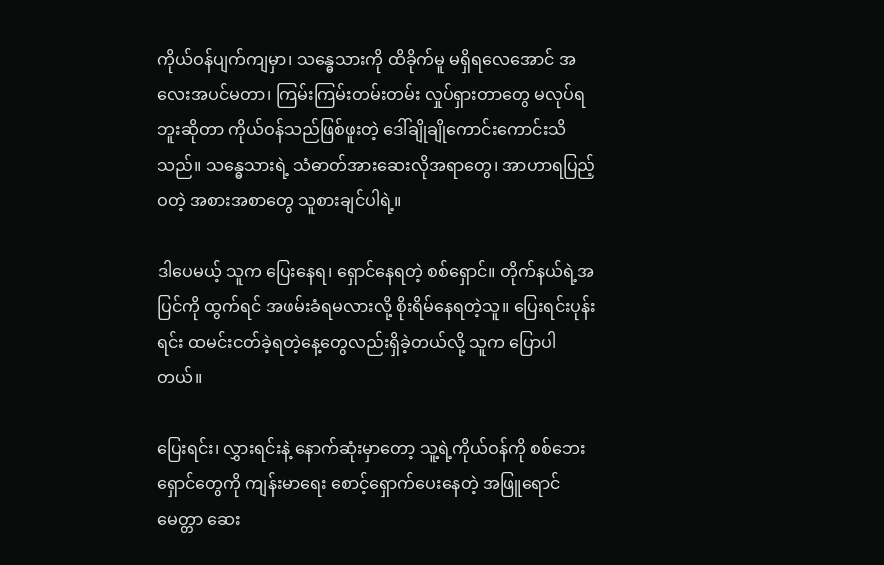ကိုယ်ဝန်ပျက်ကျမှာ၊ သန္ဓေသားကို ထိခိုက်မူ မရှိရလေအောင် အလေးအပင်မတာ၊ ကြမ်းကြမ်းတမ်းတမ်း လှုပ်ရှားတာတွေ မလုပ်ရဘူးဆိုတာ ကိုယ်ဝန်သည်ဖြစ်ဖူးတဲ့ ဒေါ်ချိုချိုကောင်းကောင်းသိသည်။ သန္ဓေသားရဲ့ သံဓာတ်အားဆေးလိုအရာတွေ၊ အာဟာရပြည့်ဝတဲ့ အစားအစာတွေ သူစားချင်ပါရဲ့။

ဒါပေမယ့် သူက ပြေးနေရ၊ ရှောင်နေရတဲ့ စစ်ရှောင်။ တိုက်နယ်ရဲ့အပြင်ကို ထွက်ရင် အဖမ်းခံရမလားလို့ စိုးရိမ်နေရတဲ့သူ။ ပြေးရင်းပုန်းရင်း ထမင်းငတ်ခဲ့ရတဲ့နေ့တွေလည်းရှိခဲ့တယ်လို့ သူက ပြောပါတယ်။

ပြေးရင်း၊ လွှားရင်းနဲ့ နောက်ဆုံးမှာတော့ သူ့ရဲ့ကိုယ်ဝန်ကို စစ်ဘေးရှောင်တွေကို ကျန်းမာရေး စောင့်ရှောက်ပေးနေတဲ့ အဖြူရောင်မေတ္တာ ဆေး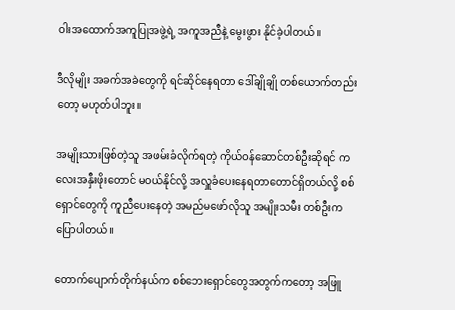ဝါးအထောက်အကူပြုအဖွဲ့ရဲ့ အကူအညီနဲ့ မွေးဖွား နိုင်ခဲ့ပါတယ်။

ဒီလိုမျိုး အခက်အခဲတွေကို ရင်ဆိုင်နေရတာ ဒေါ်ချိုချို တစ်ယောက်တည်းတော့ မဟုတ်ပါဘူး။

အမျိုးသားဖြစ်တဲ့သူ အဖမ်းခံလိုက်ရတဲ့ ကိုယ်ဝန်ဆောင်တစ်ဦးဆိုရင် ကလေးအနှီးဖိုးတောင် မဝယ်နိုင်လို့ အလှူခံပေးနေရတာတောင်ရှိတယ်လို့ စစ်ရှောင်တွေကို ကူညီပေးနေတဲ့ အမည်မဖော်လိုသူ အမျိုးသမီး တစ်ဦးက ပြောပါတယ်။

တောက်ပျောက်တိုက်နယ်က စစ်ဘေးရှောင်တွေအတွက်ကတော့ အဖြူ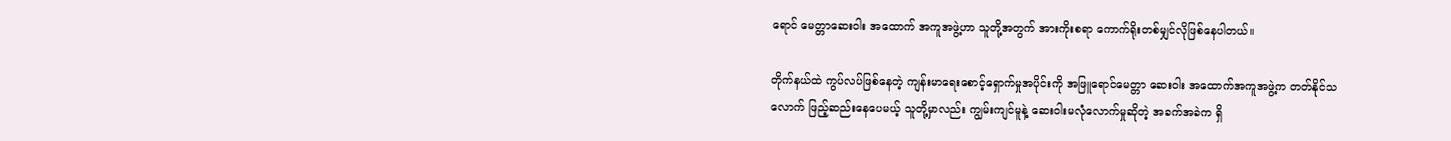ရောင် မေတ္တာဆေးဝါး အထောက် အကူအဖွဲ့ဟာ သူတို့အတွက် အားကိုးစရာ ကောက်ရိုးတစ်မျှင်လိုဖြစ်နေပါတယ်။

တိုက်နယ်ထဲ ကွပ်လပ်ဖြစ်နေတဲ့ ကျန်းမာရေးစောင့်ရှောက်မှုအပိုင်းကို အဖြူရောင်မေတ္တာ ဆေးဝါး အထောက်အကူအဖွဲ့က တတ်နိုင်သလောက် ဖြည့်ဆည်းနေပေမယ့် သူတို့မှာလည်း ကျွမ်းကျင်မူနဲ့ ဆေးဝါးမလုံလောက်မှုဆိုတဲ့ အခက်အခဲက ရှိ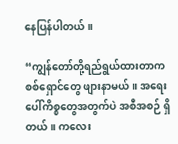နေပြန်ပါတယ်။

“ကျွန်တော်တို့ရည်ရွယ်ထားတာက စစ်ရှောင်တွေ ဖျားနာမယ်။ အရေးပေါ်ကိစ္စတွေအတွက်ပဲ အစီအစဉ် ရှိတယ်။ ကလေး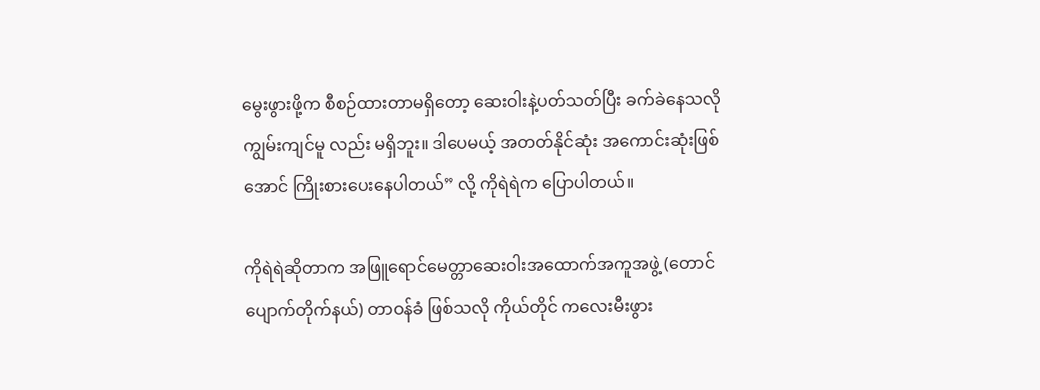မွေးဖွားဖို့က စီစဉ်ထားတာမရှိတော့ ဆေးဝါးနဲ့ပတ်သတ်ပြီး ခက်ခဲနေသလို ကျွမ်းကျင်မူ လည်း မရှိဘူး။ ဒါပေမယ့် အတတ်နိုင်ဆုံး အကောင်းဆုံးဖြစ်အောင် ကြိုးစားပေးနေပါတယ်” လို့ ကိုရဲရဲက ပြောပါတယ်။

ကိုရဲရဲဆိုတာက အဖြူရောင်မေတ္တာဆေးဝါးအထောက်အကူအဖွဲ့ (တောင်ပျောက်တိုက်နယ်) တာဝန်ခံ ဖြစ်သလို ကိုယ်တိုင် ကလေးမီးဖွား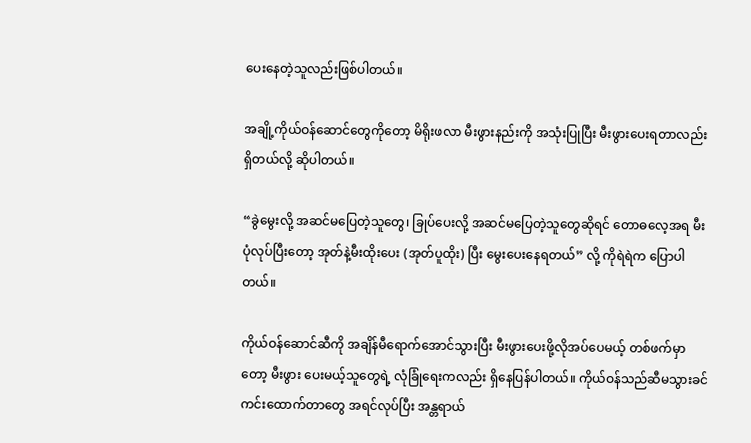ပေးနေတဲ့သူလည်းဖြစ်ပါတယ်။

အချို့ကိုယ်ဝန်ဆောင်တွေကိုတော့ မိရိုးဖလာ မီးဖွားနည်းကို အသုံးပြုပြီး မီးဖွားပေးရတာလည်း ရှိတယ်လို့ ဆိုပါတယ်။

“ခွဲမွေးလို့ အဆင်မပြေတဲ့သူတွေ၊ ခြုပ်ပေးလို့ အဆင်မပြေတဲ့သူတွေဆိုရင် တောဓလေ့အရ မီးပုံလုပ်ပြီးတော့ အုတ်နဲ့မီးထိုးပေး (အုတ်ပူထိုး) ပြီး မွေးပေးနေရတယ်” လို့ ကိုရဲရဲက ပြောပါတယ်။

ကိုယ်ဝန်ဆောင်ဆီကို အချိန်မီရောက်အောင်သွားပြီး မီးဖွားပေးဖို့လိုအပ်ပေမယ့် တစ်ဖက်မှာတော့ မီးဖွား ပေးမယ့်သူတွေရဲ့ လုံခြုံရေးကလည်း ရှိနေပြန်ပါတယ်။ ကိုယ်ဝန်သည်ဆီမသွားခင် ကင်းထောက်တာတွေ အရင်လုပ်ပြီး အန္တရာယ်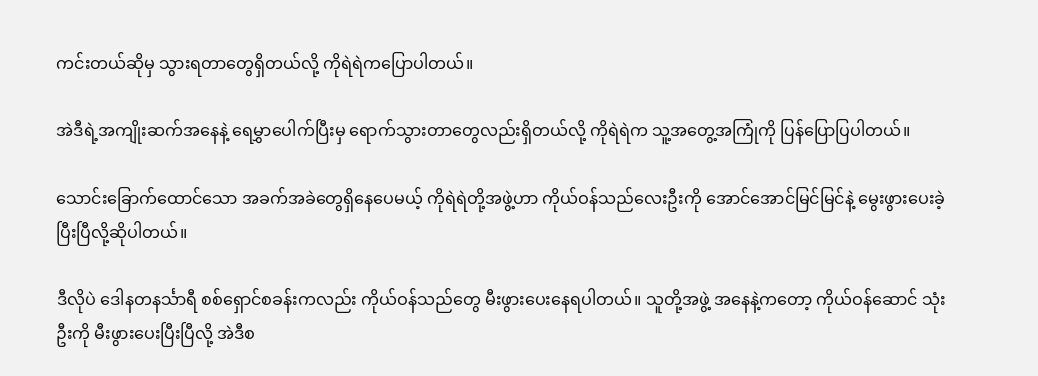ကင်းတယ်ဆိုမှ သွားရတာတွေရှိတယ်လို့ ကိုရဲရဲကပြောပါတယ်။

အဲဒီရဲ့အကျိုးဆက်အနေနဲ့ ရေမွှာပေါက်ပြီးမှ ရောက်သွားတာတွေလည်းရှိတယ်လို့ ကိုရဲရဲက သူ့အတွေ့အကြုံကို ပြန်ပြောပြပါတယ်။

သောင်းခြောက်ထောင်သော အခက်အခဲတွေရှိနေပေမယ့် ကိုရဲရဲတို့အဖွဲ့ဟာ ကိုယ်ဝန်သည်လေးဦးကို အောင်အောင်မြင်မြင်နဲ့ မွေးဖွားပေးခဲ့ပြီးပြီလို့ဆိုပါတယ်။

ဒီလိုပဲ ဒေါနတနင်္သာရီ စစ်ရှောင်စခန်းကလည်း ကိုယ်ဝန်သည်တွေ မီးဖွားပေးနေရပါတယ်။ သူတို့အဖွဲ့ အနေနဲ့ကတော့ ကိုယ်ဝန်ဆောင် သုံးဦးကို မီးဖွားပေးပြီးပြီလို့ အဲဒီစ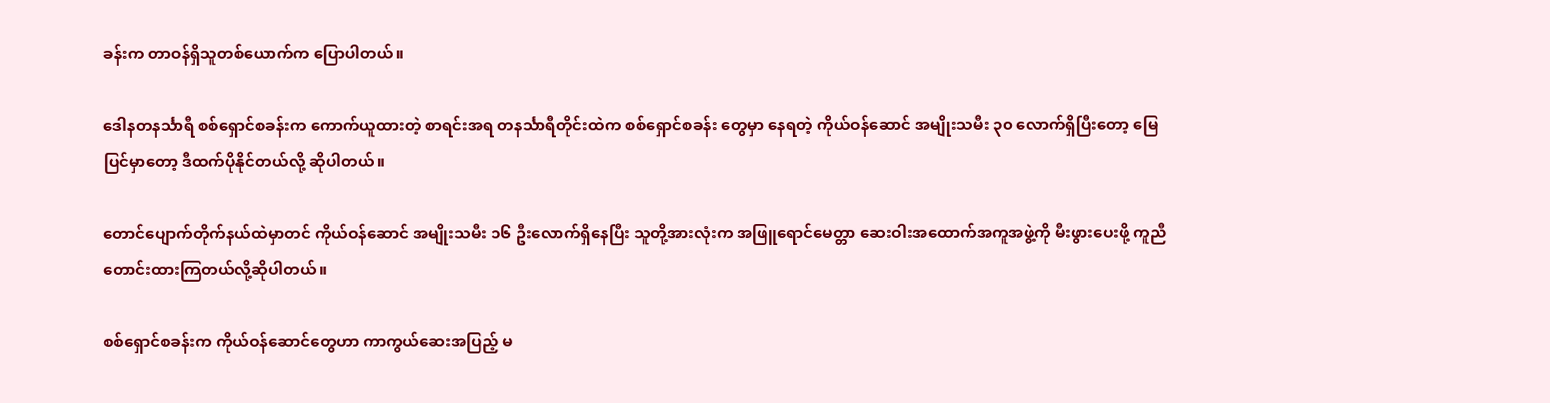ခန်းက တာဝန်ရှိသူတစ်ယောက်က ပြောပါတယ်။

ဒေါနတနင်္သာရီ စစ်ရှောင်စခန်းက ကောက်ယူထားတဲ့ စာရင်းအရ တနင်္သာရီတိုင်းထဲက စစ်ရှောင်စခန်း တွေမှာ နေရတဲ့ ကိုယ်ဝန်ဆောင် အမျိုးသမီး ၃၀ လောက်ရှိပြီးတော့ မြေပြင်မှာတော့ ဒီထက်ပိုနိုင်တယ်လို့ ဆိုပါတယ်။

တောင်ပျောက်တိုက်နယ်ထဲမှာတင် ကိုယ်ဝန်ဆောင် အမျိုးသမီး ၁၆ ဦးလောက်ရှိနေပြီး သူတို့အားလုံးက အဖြူရောင်မေတ္တာ ဆေးဝါးအထောက်အကူအဖွဲ့ကို မီးဖွားပေးဖို့ ကူညီတောင်းထားကြတယ်လို့ဆိုပါတယ်။

စစ်ရှောင်စခန်းက ကိုယ်ဝန်ဆောင်တွေဟာ ကာကွယ်ဆေးအပြည့် မ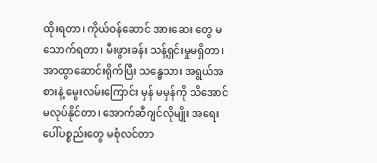ထိုးရတာ၊ ကိုယ်ဝန်ဆောင် အားဆေး တွေ မသောက်ရတာ၊ မီးဖွားခန်း သန့်ရှင်းမှုမရှိတာ၊ အာထွာဆောင်းရိုက်ပြီး သန္ဓေသား အရွယ်အစားနဲ့ မွေးလမ်းကြောင်း မှန် မမှန်ကို သိအောင် မလုပ်နိုင်တာ၊ အောက်ဆီဂျင်လိုမျိုး အရေးပေါ်ပစ္စည်းတွေ မစုံလင်တာ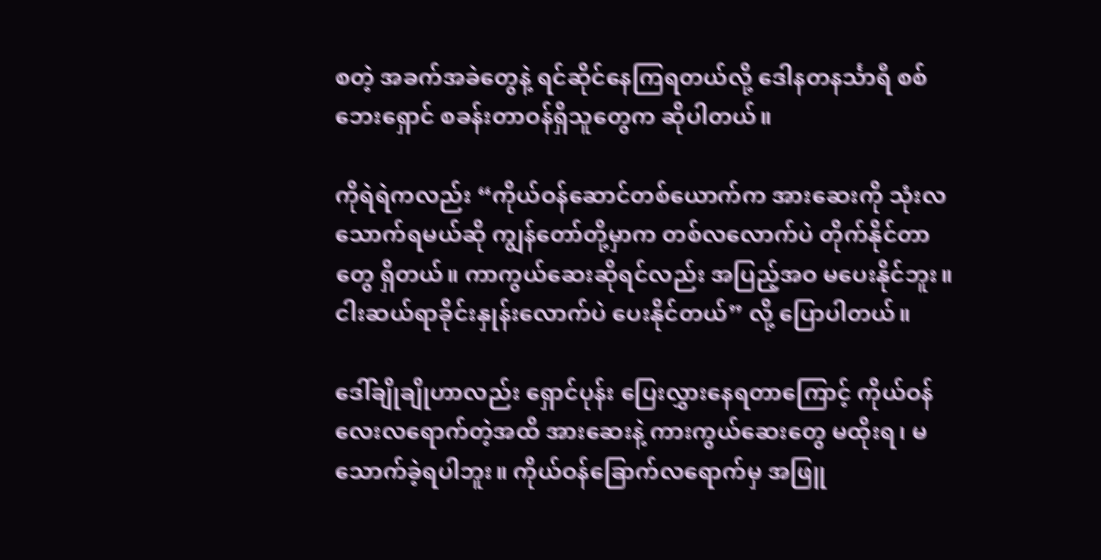စတဲ့ အခက်အခဲတွေနဲ့ ရင်ဆိုင်နေကြရတယ်လို့ ဒေါနတနင်္သာရီ စစ်ဘေးရှောင် စခန်းတာဝန်ရှိသူတွေက ဆိုပါတယ်။

ကိုရဲရဲကလည်း “ကိုယ်ဝန်ဆောင်တစ်ယောက်က အားဆေးကို သုံးလသောက်ရမယ်ဆို ကျွန်တော်တို့မှာက တစ်လလောက်ပဲ တိုက်နိုင်တာတွေ ရှိတယ်။ ကာကွယ်ဆေးဆိုရင်လည်း အပြည့်အဝ မပေးနိုင်ဘူး။ ငါးဆယ်ရာခိုင်းနှုန်းလောက်ပဲ ပေးနိုင်တယ်” လို့ ပြောပါတယ်။

ဒေါ်ချိုချိုဟာလည်း ရှောင်ပုန်း ပြေးလွှားနေရတာကြောင့် ကိုယ်ဝန်လေးလရောက်တဲ့အထိ အားဆေးနဲ့ ကားကွယ်ဆေးတွေ မထိုးရ၊ မသောက်ခဲ့ရပါဘူး။ ကိုယ်ဝန်ခြောက်လရောက်မှ အဖြူ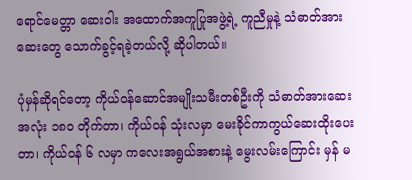ရောင်မေတ္တာ ဆေးဝါး အထောက်အကူပြုအဖွဲ့ရဲ့ ကူညီမှုနဲ့ သံဓာတ်အားဆေးတွေ သောက်ခွင့်ရခဲ့တယ်လို့ ဆိုပါတယ်။

ပုံမှန်ဆိုရင်တော့ ကိုယ်ဝန်ဆောင်အမျိုးသမီးတစ်ဦးကို သံဓာတ်အားဆေး အလုံး ၁၈၀ တိုက်တာ၊ ကိုယ်ဝန် သုံးလမှာ မေးခိုင်ကာကွယ်ဆေးထိုးပေးတာ၊ ကိုယ်ဝန် ၆ လမှာ ကလေးအရွယ်အစားနဲ့ မွေးလမ်းကြောင်း မှန် မ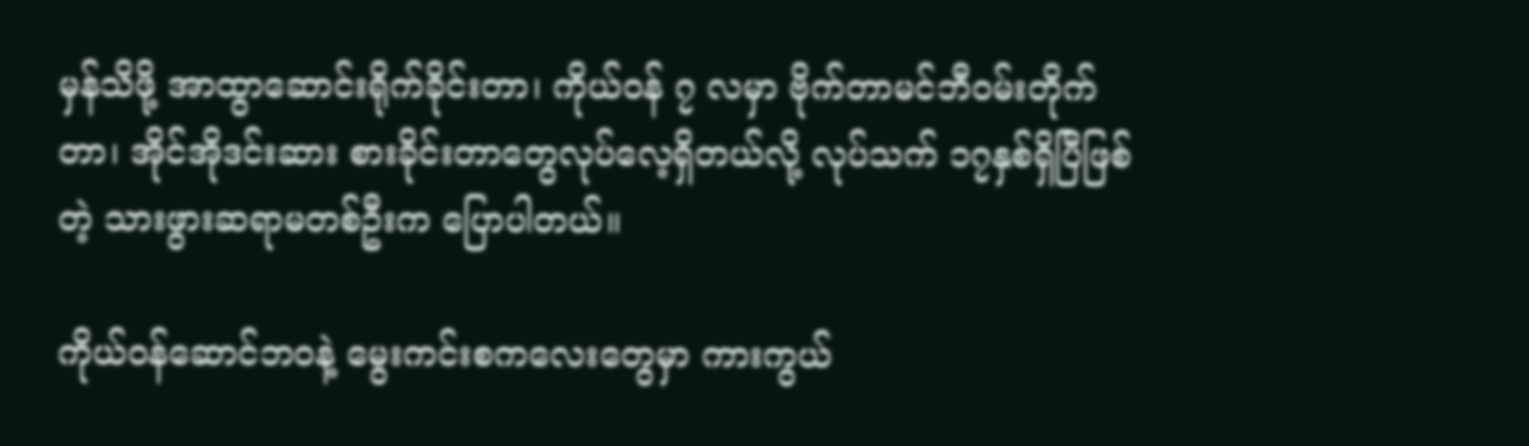မှန်သိဖို့ အာထွာ‌ဆောင်းရိုက်ခိုင်းတာ၊ ကိုယ်ဝန် ၇ လမှာ ဗိုက်တာမင်ဘီဝမ်းတိုက်တာ၊ အိုင်အိုဒင်းဆား စားခိုင်းတာတွေလုပ်လေ့ရှိတယ်လို့ လုပ်သက် ၁၇နှစ်ရှိပြီဖြစ်တဲ့ သားဖွားဆရာမတစ်ဦးက ပြောပါတယ်။

ကိုယ်ဝန်ဆောင်ဘဝနဲ့ မွေးကင်းစကလေးတွေမှာ ကားကွယ်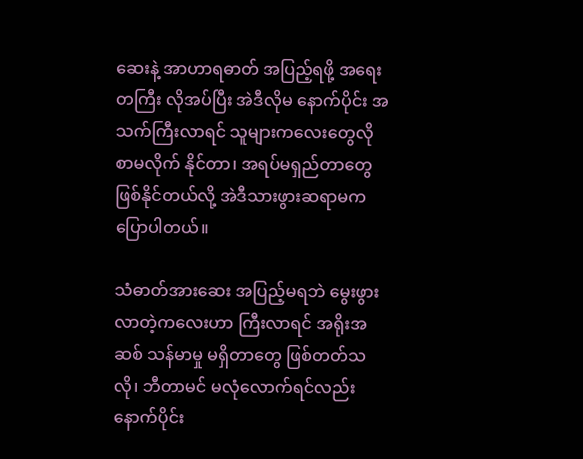ဆေးနဲ့ အာဟာရဓာတ် အပြည့်ရဖို့ အရေးတကြီး လိုအပ်ပြီး အဲဒီလိုမ နောက်ပိုင်း အသက်ကြီးလာရင် သူများကလေးတွေလို စာမလိုက် နိုင်တာ၊ အရပ်မရှည်တာတွေ ဖြစ်နိုင်တယ်လို့ အဲဒီသားဖွားဆရာမက ပြောပါတယ်။

သံဓာတ်အားဆေး အပြည့်မရဘဲ မွေးဖွားလာတဲ့ကလေးဟာ ကြီးလာရင် အရိုးအဆစ် သန်မာမှု မရှိတာတွေ ဖြစ်တတ်သလို၊ ဘီတာမင် မလုံလောက်ရင်လည်း နောက်ပိုင်း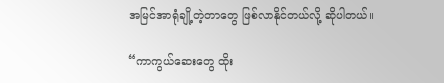အမြင်အာရုံချို့တဲ့တာတွေ ဖြစ်လာနိုင်တယ်လို့ ဆိုပါတယ်။

“ကာကွယ်ဆေးတွေ ထိုး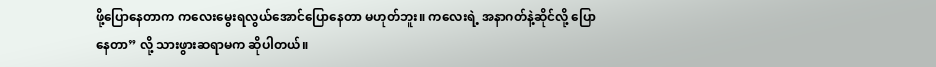ဖို့ပြောနေတာက ကလေးမွေးရလွယ်အောင်ပြောနေတာ မဟုတ်ဘူး။ ကလေးရဲ့ အနာဂတ်နဲ့ဆိုင်လို့ ပြောနေတာ” လို့ သားဖွားဆရာမက ဆိုပါတယ်။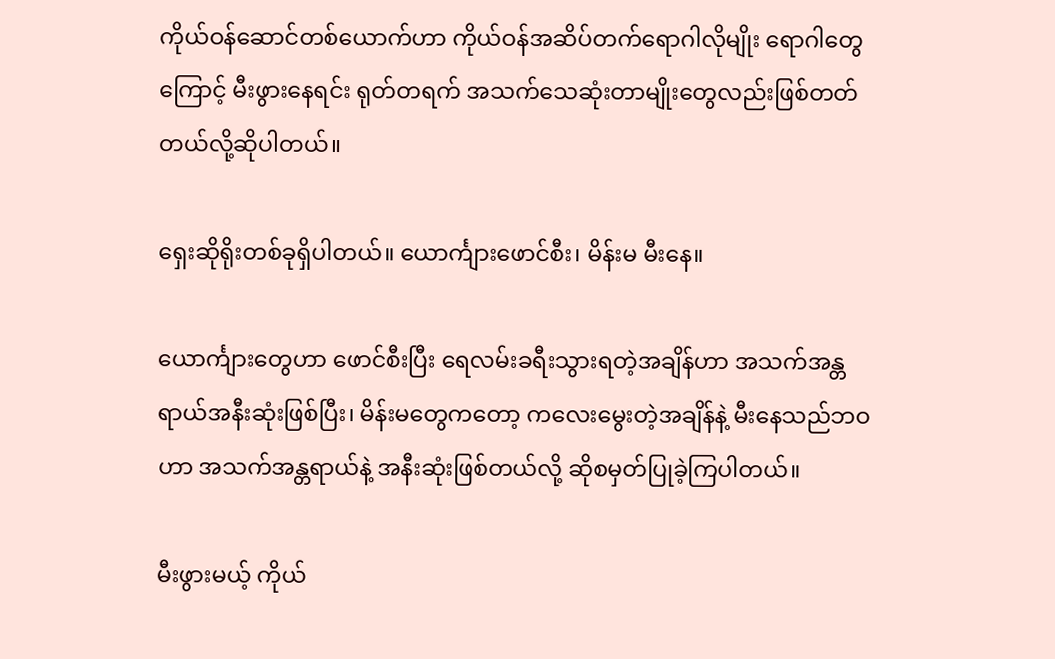ကိုယ်ဝန်ဆောင်တစ်ယောက်ဟာ ကိုယ်ဝန်အဆိပ်တက်ရောဂါလိုမျိုး ရောဂါတွေကြောင့် မီးဖွားနေရင်း ရုတ်တရက် အသက်သေဆုံးတာမျိုးတွေလည်းဖြစ်တတ်တယ်လို့ဆိုပါတယ်။

ရှေးဆိုရိုးတစ်ခုရှိပါတယ်။ ယောင်္ကျားဖောင်စီး၊ မိန်းမ မီးနေ။

ယောင်္ကျားတွေဟာ ဖောင်စီးပြီး ရေလမ်းခရီးသွားရတဲ့အချိန်ဟာ အသက်အန္တရာယ်အနီးဆုံးဖြစ်ပြီး၊ မိန်းမတွေကတော့ ကလေးမွေးတဲ့အချိန်နဲ့ မီးနေသည်ဘဝဟာ အသက်အန္တရာယ်နဲ့ အနီးဆုံးဖြစ်တယ်လို့ ဆိုစမှတ်ပြုခဲ့ကြပါတယ်။

မီးဖွားမယ့် ကိုယ်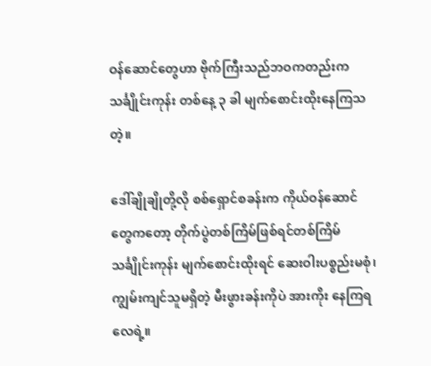ဝန်ဆောင်တွေဟာ ဗိုက်ကြီးသည်ဘဝကတည်းက သင်္ချိုင်းကုန်း တစ်နေ့ ၃ ခါ မျက်စောင်းထိုးနေကြသတဲ့။

ဒေါ်ချိုချိုတို့လို စစ်ရှောင်စခန်းက ကိုယ်ဝန်ဆောင်တွေကတော့ တိုက်ပွဲတစ်ကြိမ်ဖြစ်ရင်တစ်ကြိမ် သင်္ချိုင်းကုန်း မျက်စောင်းထိုးရင် ဆေးဝါးပစ္စည်းမစုံ၊ ကျွမ်းကျင်သူမရှိတဲ့ မီးဖွားခန်းကိုပဲ အားကိုး နေကြရလေရဲ့။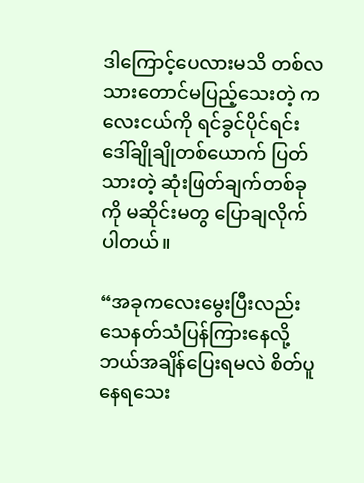ဒါကြောင့်ပေလားမသိ တစ်လသားတောင်မပြည့်သေးတဲ့ ကလေးငယ်ကို ရင်ခွင်ပိုင်ရင်း ဒေါ်ချိုချိုတစ်ယောက် ပြတ်သားတဲ့ ဆုံးဖြတ်ချက်တစ်ခုကို မဆိုင်းမတွ ပြောချလိုက်ပါတယ်။

“အခုကလေးမွေးပြီးလည်း သေနတ်သံပြန်ကြားနေလို့ ဘယ်အချိန်ပြေးရမလဲ စိတ်ပူနေရသေး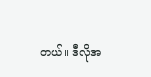တယ်။ ဒီလိုအ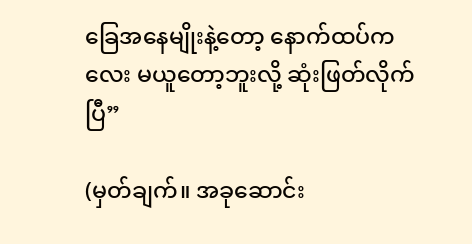ခြေအနေမျိုးနဲ့တော့ နောက်ထပ်ကလေး မယူတော့ဘူးလို့ ဆုံးဖြတ်လိုက်ပြီ”

(မှတ်ချက်။ အခုဆောင်း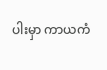ပါးမှာ ကာယကံ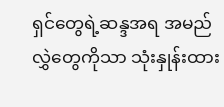ရှင်တွေရဲ့ဆန္ဒအရ အမည်လွှဲတွေကိုသာ သုံးနှုန်းထား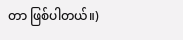တာ ဖြစ်ပါတယ်။)